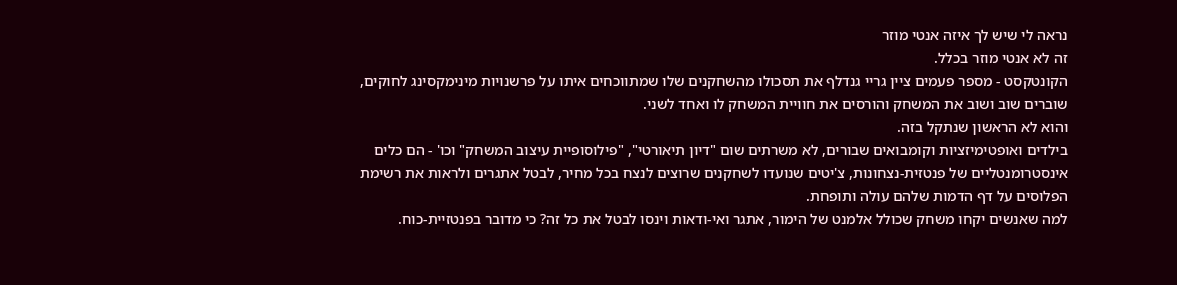נראה לי שיש לך איזה אנטי מוזר
זה לא אנטי מוזר בכלל.
הקונטקסט - מספר פעמים ציין גריי גנדלף את תסכולו מהשחקנים שלו שמתווכחים איתו על פרשנויות מינימקסינג לחוקים, שוברים שוב ושוב את המשחק והורסים את חוויית המשחק לו ואחד לשני.
והוא לא הראשון שנתקל בזה.
בילדים ואופטימיזציות וקומבואים שבורים, לא משרתים שום "דיון תיאורטי", "פילוסופיית עיצוב המשחק" וכו' - הם כלים אינסטרומנטליים של פנטזית-נצחונות, צ'יטים שנועדו לשחקנים שרוצים לנצח בכל מחיר, לבטל אתגרים ולראות את רשימת הפלוסים על דף הדמות שלהם עולה ותופחת.
למה שאנשים יקחו משחק שכולל אלמנט של הימור, אתגר ואי-ודאות וינסו לבטל את כל זה? כי מדובר בפנטזיית-כוח.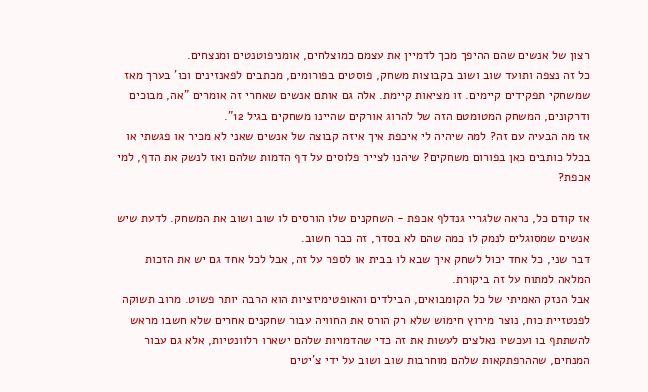רצון של אנשים שהם ההיפך מכך לדמיין את עצמם כמוצלחים, אומניפוטנטים ומנצחים.
כל זה נצפה ותועד שוב ושוב בקבוצות משחק, פוסטים בפורומים, מכתבים לפאנזינים וכו' בערך מאז שמשחקי תפקידים קיימים. זו מציאות קיימת. אלה גם אותם אנשים שאחרי זה אומרים "אה, מבוכים ודרקונים, המשחק המטומטם הזה של להרוג אורקים שהיינו משחקים בגיל 12".
אז מה הבעיה עם זה? למה שיהיה לי איכפת איך איזה קבוצה של אנשים שאני לא מכיר או פגשתי או בכלל כותבים כאן בפורום משחקים? שיהנו לצייר פלוסים על דף הדמות שלהם ואז לנשק את הדף, למי אכפת?

אז קודם כל, נראה שלגריי גנדלף אכפת - השחקנים שלו הורסים לו שוב ושוב את המשחק. לדעת שיש אנשים שמסוגלים לנמק לו כמה שהם לא בסדר, זה כבר חשוב.
דבר שני, כל אחד יכול לשחק איך שבא לו בבית או לספר על זה, אבל לכל אחד גם יש את הזכות המלאה למתוח על זה ביקורת.
אבל הנזק האמיתי של כל הקומבואים, הבילדים והאופטימיזציות הוא הרבה יותר פשוט. מרוב תשוקה לפנטזיית כוח, נוצר מירוץ חימוש שלא רק הורס את החוויה עבור שחקנים אחרים שלא חשבו מראש להשתתף בו ועכשיו נאלצים לעשות את זה כדי שהדמויות שלהם ישארו רלוונטיות, אלא גם עבור המנחים, שההרפתקאות שלהם מוחרבות שוב ושוב על ידי צ'יטים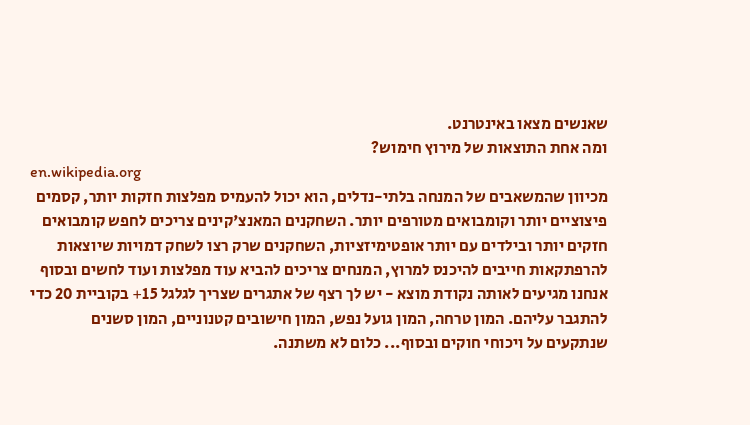שאנשים מצאו באינטרנט.
ומה אחת התוצאות של מירוץ חימוש?
en.wikipedia.org
מכיוון שהמשאבים של המנחה בלתי-נדלים, הוא יכול להעמיס מפלצות חזקות יותר, קסמים פיצוציים יותר וקומבואים מטורפים יותר. השחקנים המאנצ'קינים צריכים לחפש קומבואים חזקים יותר ובילדים עם יותר אופטימיזציות, השחקנים שרק רצו לשחק דמויות שיוצאות להרפתקאות חייבים להיכנס למרוץ, המנחים צריכים להביא עוד מפלצות ועוד לחשים ובסוף אנחנו מגיעים לאותה נקודת מוצא - יש לך רצף של אתגרים שצריך לגלגל 15+ בקוביית 20 כדי להתגבר עליהם. המון טרחה, המון גועל נפש, המון חישובים קטנוניים, המון סשנים שנתקעים על ויכוחי חוקים ובסוף... כלום לא משתנה.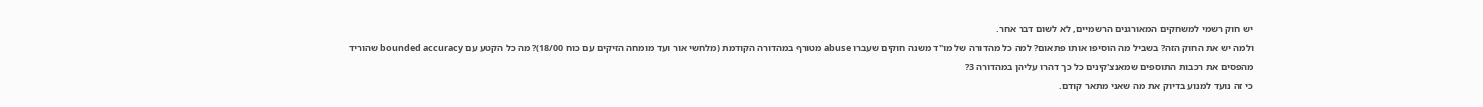יש חוק רשמי למשחקים המאורגנים הרשמיים, לא לשום דבר אחר.
ולמה יש את החוק הזה? בשביל מה הוסיפו אותו פתאום? למה כל מהדורה של מו"ד משנה חוקים שעברו abuse מטורף במהדורה הקודמת (מלחשי אור ועד מומחה הזיקים עם כוח 18/00)? מה כל הקטע עם bounded accuracy שהוריד מהפסים את רכבות התוספים שמאנצ'קינים כל כך דהרו עליהן במהדורה 3?
כי זה נועד למנוע בדיוק את מה שאני מתאר קודם.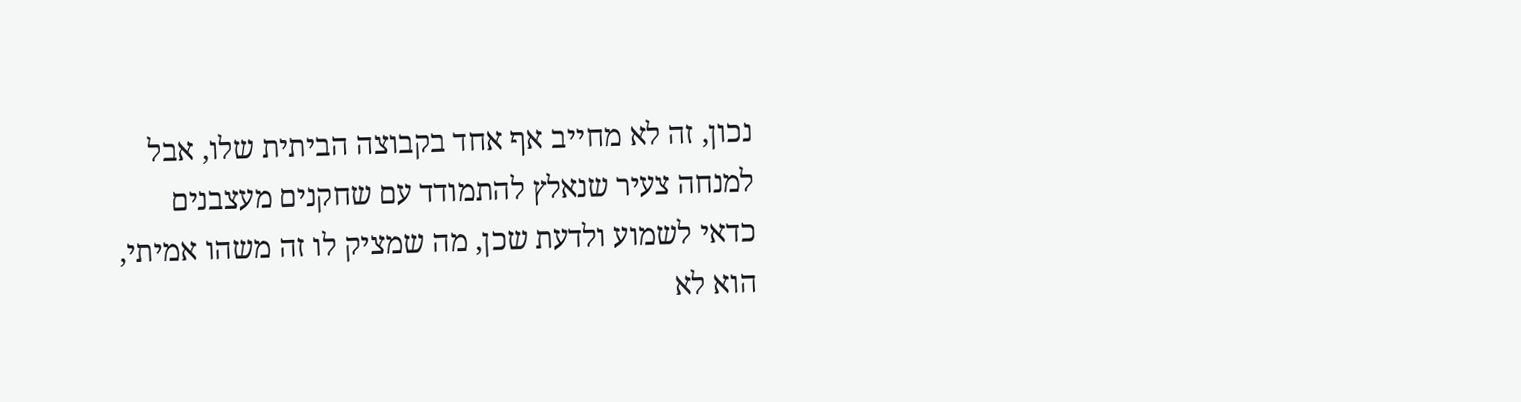נכון, זה לא מחייב אף אחד בקבוצה הביתית שלו, אבל למנחה צעיר שנאלץ להתמודד עם שחקנים מעצבנים כדאי לשמוע ולדעת שכן, מה שמציק לו זה משהו אמיתי, הוא לא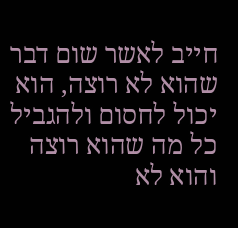חייב לאשר שום דבר שהוא לא רוצה, הוא יכול לחסום ולהגביל כל מה שהוא רוצה והוא לא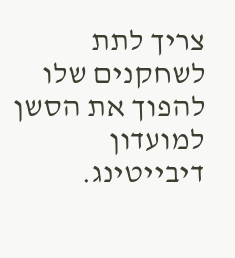צריך לתת לשחקנים שלו להפוך את הסשן למועדון דיבייטינג.